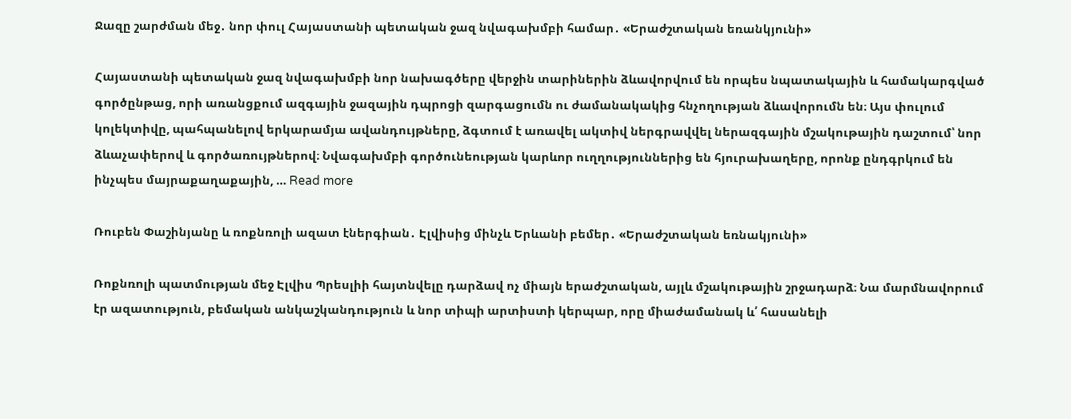Ջազը շարժման մեջ․ նոր փուլ Հայաստանի պետական ջազ նվագախմբի համար․ «Երաժշտական եռանկյունի»

Հայաստանի պետական ջազ նվագախմբի նոր նախագծերը վերջին տարիներին ձևավորվում են որպես նպատակային և համակարգված գործընթաց, որի առանցքում ազգային ջազային դպրոցի զարգացումն ու ժամանակակից հնչողության ձևավորումն են։ Այս փուլում կոլեկտիվը, պահպանելով երկարամյա ավանդույթները, ձգտում է առավել ակտիվ ներգրավվել ներազգային մշակութային դաշտում՝ նոր ձևաչափերով և գործառույթներով։ Նվագախմբի գործունեության կարևոր ուղղություններից են հյուրախաղերը, որոնք ընդգրկում են ինչպես մայրաքաղաքային, … Read more

Ռուբեն Փաշինյանը և ռոքնռոլի ազատ էներգիան․ Էլվիսից մինչև Երևանի բեմեր․ «Երաժշտական եռնակյունի»

Ռոքնռոլի պատմության մեջ Էլվիս Պրեսլիի հայտնվելը դարձավ ոչ միայն երաժշտական, այլև մշակութային շրջադարձ։ Նա մարմնավորում էր ազատություն, բեմական անկաշկանդություն և նոր տիպի արտիստի կերպար, որը միաժամանակ և՛ հասանելի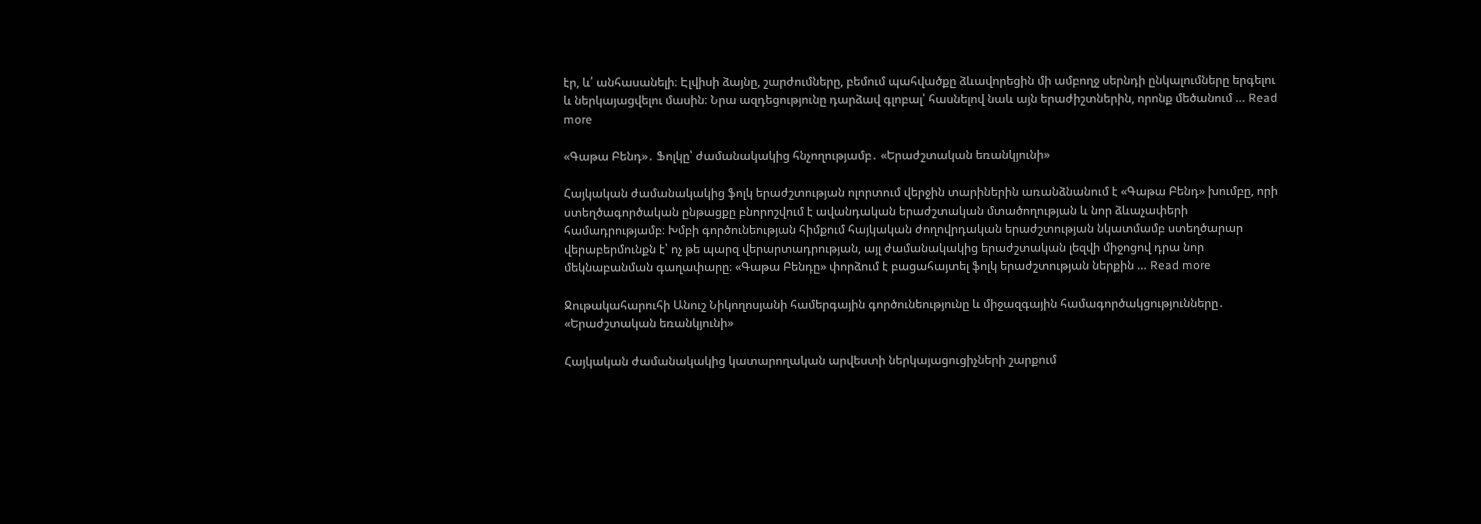էր, և՛ անհասանելի։ Էլվիսի ձայնը, շարժումները, բեմում պահվածքը ձևավորեցին մի ամբողջ սերնդի ընկալումները երգելու և ներկայացվելու մասին։ Նրա ազդեցությունը դարձավ գլոբալ՝ հասնելով նաև այն երաժիշտներին, որոնք մեծանում … Read more

«Գաթա Բենդ»․ Ֆոլկը՝ ժամանակակից հնչողությամբ․ «Երաժշտական եռանկյունի»

Հայկական ժամանակակից ֆոլկ երաժշտության ոլորտում վերջին տարիներին առանձնանում է «Գաթա Բենդ» խումբը, որի ստեղծագործական ընթացքը բնորոշվում է ավանդական երաժշտական մտածողության և նոր ձևաչափերի համադրությամբ։ Խմբի գործունեության հիմքում հայկական ժողովրդական երաժշտության նկատմամբ ստեղծարար վերաբերմունքն է՝ ոչ թե պարզ վերարտադրության, այլ ժամանակակից երաժշտական լեզվի միջոցով դրա նոր մեկնաբանման գաղափարը։ «Գաթա Բենդը» փորձում է բացահայտել ֆոլկ երաժշտության ներքին … Read more

Ջութակահարուհի Անուշ Նիկողոսյանի համերգային գործունեությունը և միջազգային համագործակցությունները․ «Երաժշտական եռանկյունի»

Հայկական ժամանակակից կատարողական արվեստի ներկայացուցիչների շարքում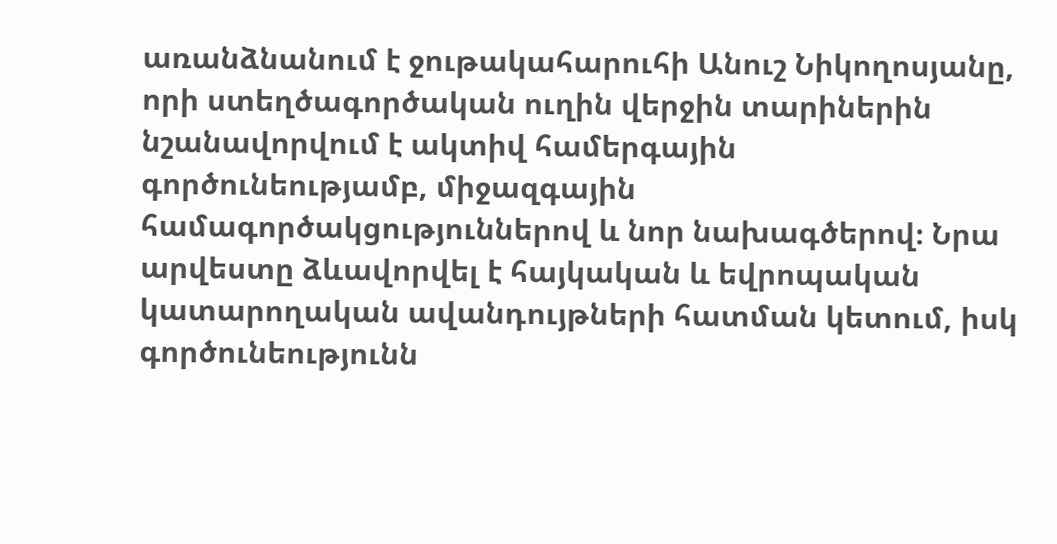առանձնանում է ջութակահարուհի Անուշ Նիկողոսյանը, որի ստեղծագործական ուղին վերջին տարիներին նշանավորվում է ակտիվ համերգային գործունեությամբ, միջազգային համագործակցություններով և նոր նախագծերով։ Նրա արվեստը ձևավորվել է հայկական և եվրոպական կատարողական ավանդույթների հատման կետում, իսկ գործունեությունն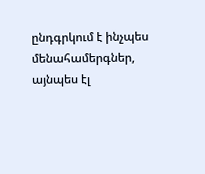ընդգրկում է ինչպես մենահամերգներ, այնպես էլ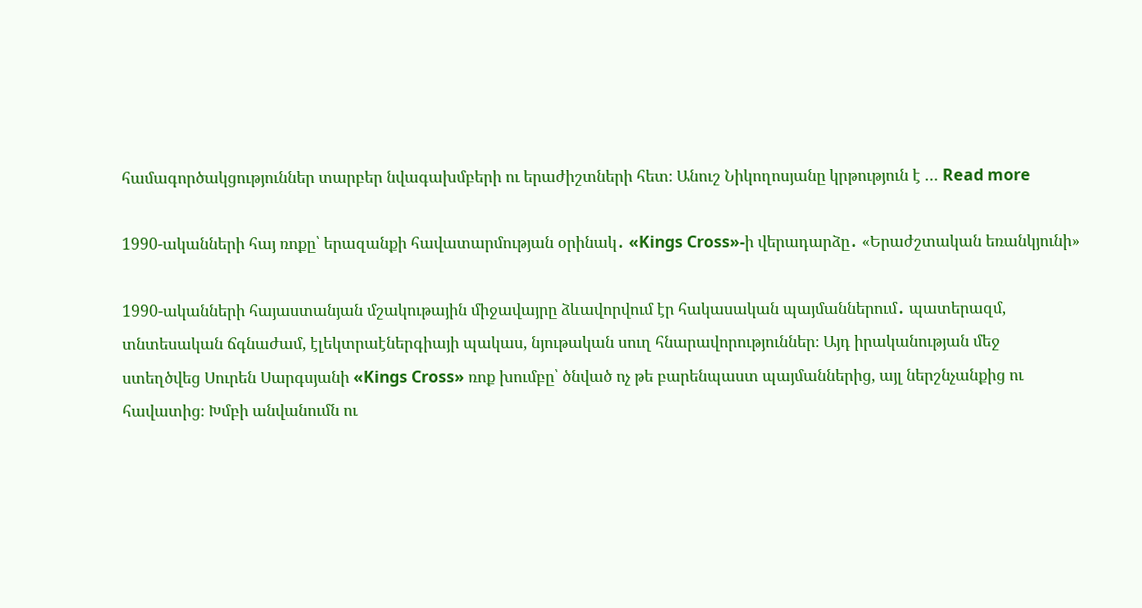համագործակցություններ տարբեր նվագախմբերի ու երաժիշտների հետ։ Անուշ Նիկողոսյանը կրթություն է … Read more

1990-ականների հայ ռոքը՝ երազանքի հավատարմության օրինակ․ «Kings Cross»-ի վերադարձը․ «Երաժշտական եռանկյունի»

1990-ականների հայաստանյան մշակութային միջավայրը ձևավորվում էր հակասական պայմաններում․ պատերազմ, տնտեսական ճգնաժամ, էլեկտրաէներգիայի պակաս, նյութական սուղ հնարավորություններ։ Այդ իրականության մեջ ստեղծվեց Սուրեն Սարգսյանի «Kings Cross» ռոք խումբը՝ ծնված ոչ թե բարենպաստ պայմաններից, այլ ներշնչանքից ու հավատից։ Խմբի անվանումն ու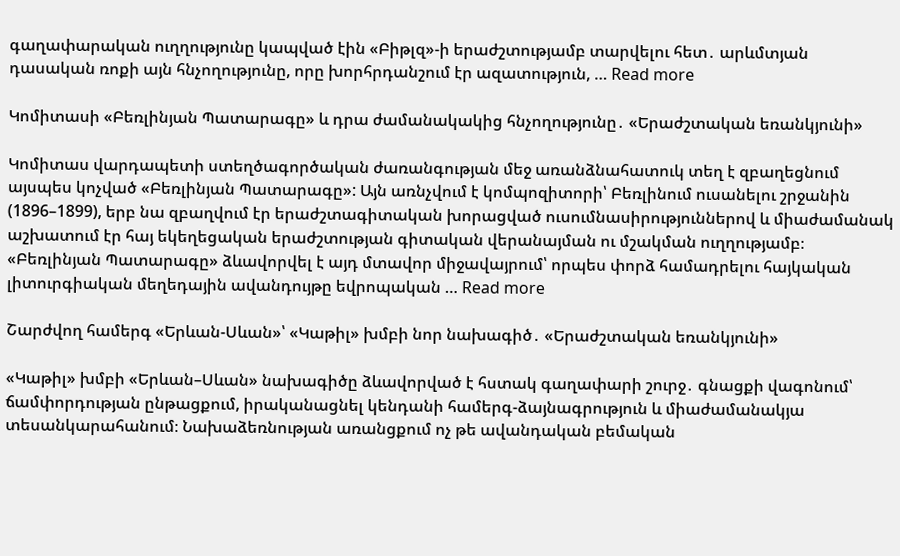գաղափարական ուղղությունը կապված էին «Բիթլզ»-ի երաժշտությամբ տարվելու հետ․ արևմտյան դասական ռոքի այն հնչողությունը, որը խորհրդանշում էր ազատություն, … Read more

Կոմիտասի «Բեռլինյան Պատարագը» և դրա ժամանակակից հնչողությունը․ «Երաժշտական եռանկյունի»

Կոմիտաս վարդապետի ստեղծագործական ժառանգության մեջ առանձնահատուկ տեղ է զբաղեցնում այսպես կոչված «Բեռլինյան Պատարագը»: Այն առնչվում է կոմպոզիտորի՝ Բեռլինում ուսանելու շրջանին (1896–1899), երբ նա զբաղվում էր երաժշտագիտական խորացված ուսումնասիրություններով և միաժամանակ աշխատում էր հայ եկեղեցական երաժշտության գիտական վերանայման ու մշակման ուղղությամբ։ «Բեռլինյան Պատարագը» ձևավորվել է այդ մտավոր միջավայրում՝ որպես փորձ համադրելու հայկական լիտուրգիական մեղեդային ավանդույթը եվրոպական … Read more

Շարժվող համերգ «Երևան-Սևան»՝ «Կաթիլ» խմբի նոր նախագիծ․ «Երաժշտական եռանկյունի»

«Կաթիլ» խմբի «Երևան–Սևան» նախագիծը ձևավորված է հստակ գաղափարի շուրջ․ գնացքի վագոնում՝ ճամփորդության ընթացքում, իրականացնել կենդանի համերգ-ձայնագրություն և միաժամանակյա տեսանկարահանում։ Նախաձեռնության առանցքում ոչ թե ավանդական բեմական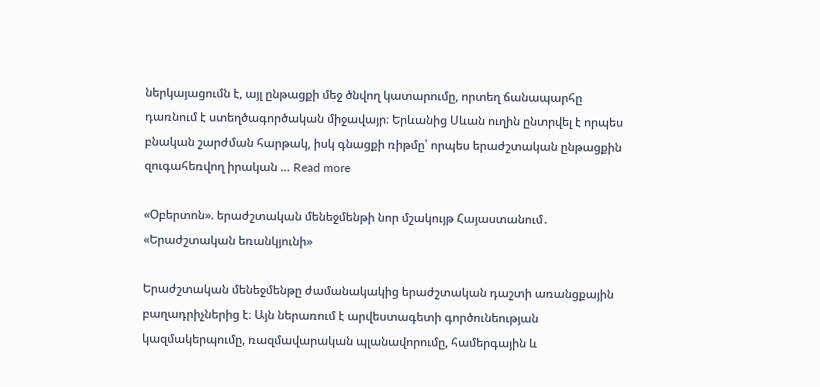ներկայացումն է, այլ ընթացքի մեջ ծնվող կատարումը, որտեղ ճանապարհը դառնում է ստեղծագործական միջավայր։ Երևանից Սևան ուղին ընտրվել է որպես բնական շարժման հարթակ, իսկ գնացքի ռիթմը՝ որպես երաժշտական ընթացքին զուգահեռվող իրական … Read more

«Օբերտոն». երաժշտական մենեջմենթի նոր մշակույթ Հայաստանում․ «Երաժշտական եռանկյունի»

Երաժշտական մենեջմենթը ժամանակակից երաժշտական դաշտի առանցքային բաղադրիչներից է։ Այն ներառում է արվեստագետի գործունեության կազմակերպումը, ռազմավարական պլանավորումը, համերգային և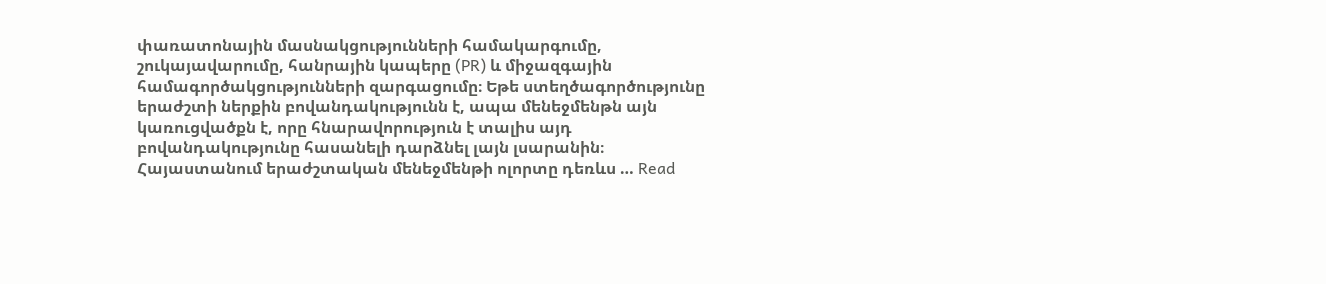փառատոնային մասնակցությունների համակարգումը, շուկայավարումը, հանրային կապերը (PR) և միջազգային համագործակցությունների զարգացումը։ Եթե ստեղծագործությունը երաժշտի ներքին բովանդակությունն է, ապա մենեջմենթն այն կառուցվածքն է, որը հնարավորություն է տալիս այդ բովանդակությունը հասանելի դարձնել լայն լսարանին։ Հայաստանում երաժշտական մենեջմենթի ոլորտը դեռևս … Read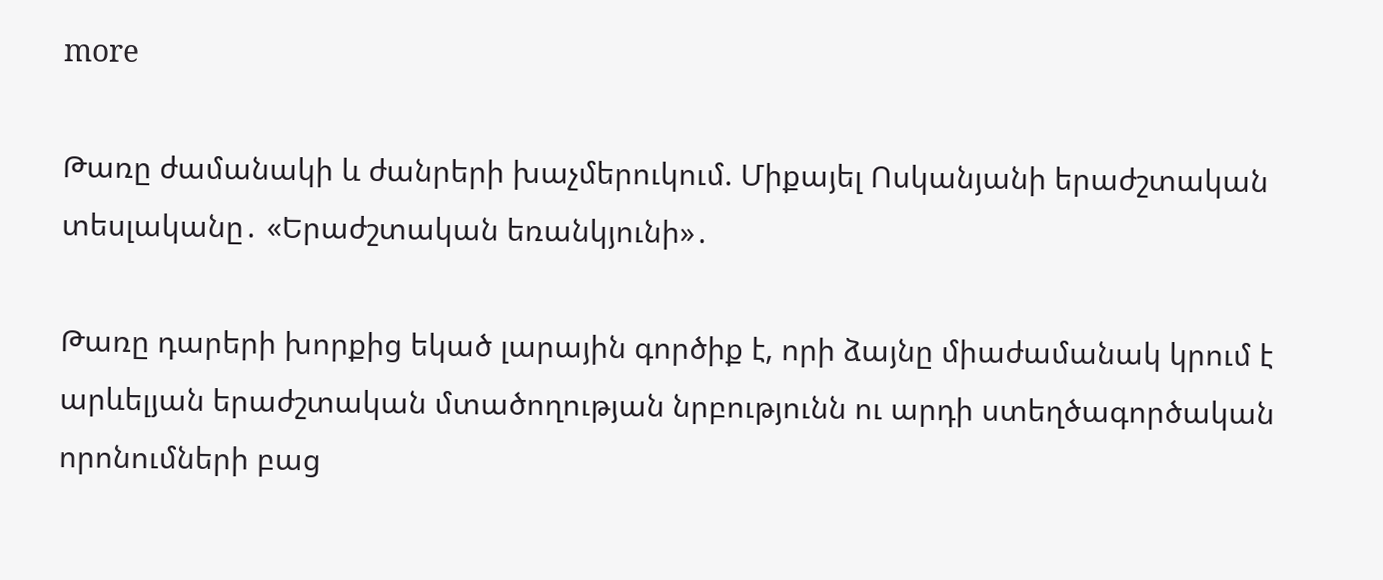more

Թառը ժամանակի և ժանրերի խաչմերուկում. Միքայել Ոսկանյանի երաժշտական տեսլականը․ «Երաժշտական եռանկյունի»․

Թառը դարերի խորքից եկած լարային գործիք է, որի ձայնը միաժամանակ կրում է արևելյան երաժշտական մտածողության նրբությունն ու արդի ստեղծագործական որոնումների բաց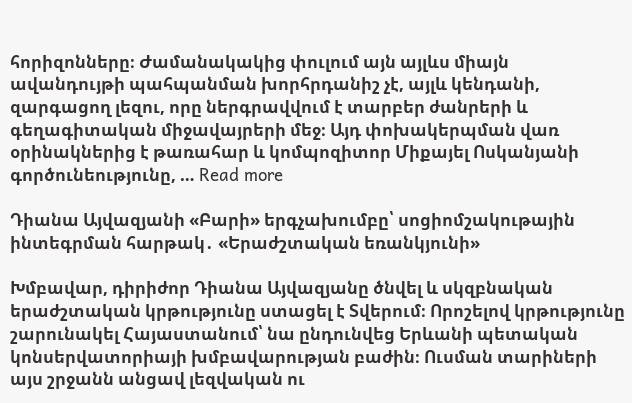հորիզոնները։ Ժամանակակից փուլում այն այլևս միայն ավանդույթի պահպանման խորհրդանիշ չէ, այլև կենդանի, զարգացող լեզու, որը ներգրավվում է տարբեր ժանրերի և գեղագիտական միջավայրերի մեջ։ Այդ փոխակերպման վառ օրինակներից է թառահար և կոմպոզիտոր Միքայել Ոսկանյանի գործունեությունը, … Read more

Դիանա Այվազյանի «Բարի» երգչախումբը՝ սոցիոմշակութային ինտեգրման հարթակ․ «Երաժշտական եռանկյունի»

Խմբավար, դիրիժոր Դիանա Այվազյանը ծնվել և սկզբնական երաժշտական կրթությունը ստացել է Տվերում։ Որոշելով կրթությունը շարունակել Հայաստանում՝ նա ընդունվեց Երևանի պետական կոնսերվատորիայի խմբավարության բաժին։ Ուսման տարիների այս շրջանն անցավ լեզվական ու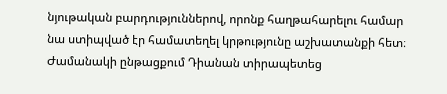նյութական բարդություններով, որոնք հաղթահարելու համար նա ստիպված էր համատեղել կրթությունը աշխատանքի հետ։ Ժամանակի ընթացքում Դիանան տիրապետեց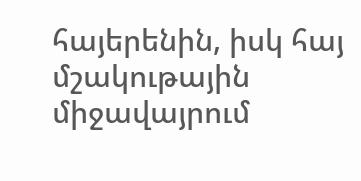հայերենին, իսկ հայ մշակութային միջավայրում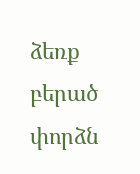ձեռք բերած փորձն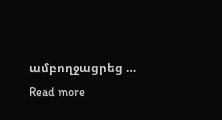ամբողջացրեց … Read more